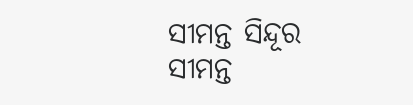ସୀମନ୍ତ ସିନ୍ଦୂର
ସୀମନ୍ତ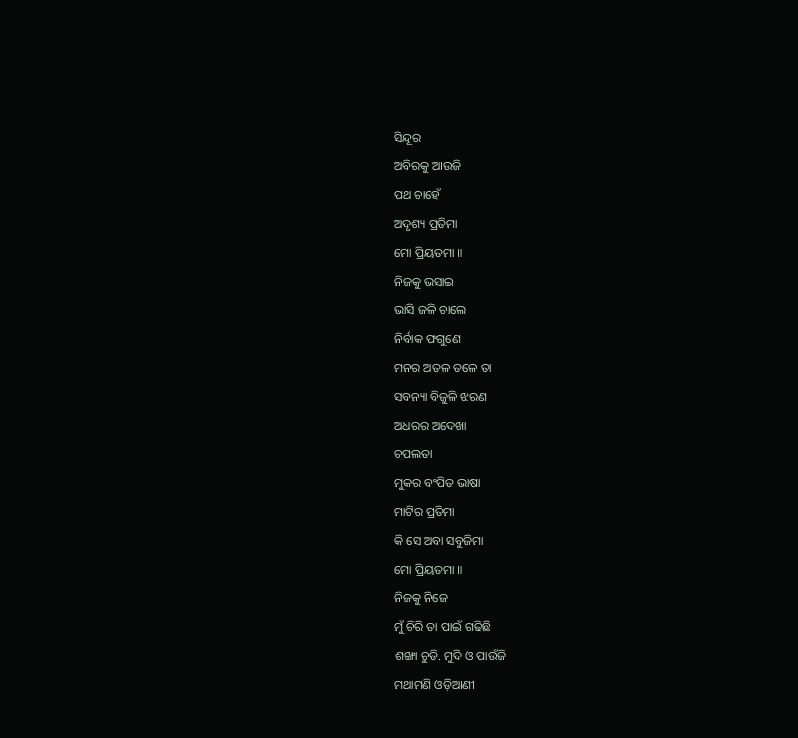ସିନ୍ଦୂର
ଅବିରକୁ ଆଉଜି
ପଥ ଚାହେଁ
ଅଦୃଶ୍ୟ ପ୍ରତିମା
ମୋ ପ୍ରିୟତମା ॥
ନିଜକୁ ଭସାଇ
ଭାସି ଜଳି ଚାଲେ
ନିର୍ବାକ ଫଗୁଣେ
ମନର ଅତଳ ତଳେ ତା
ସବନ୍ୟା ବିଜୁଳି ଝରଣ
ଅଧରର ଅଦେଖା
ଚପଲତା
ମୁକର ବଂପିତ ଭାଷା
ମାଟିର ପ୍ରତିମା
କି ସେ ଅବା ସବୁଜିମା
ମୋ ପ୍ରିୟତମା ॥
ନିଜକୁ ନିଜେ
ମୁଁ ଚିରି ତା ପାଇଁ ଗଢିଛି
ଶଙ୍ଖା ଚୁଡି. ମୁଦି ଓ ପାଉଁଜି
ମଥାମଣି ଓଡ଼ିଆଣୀ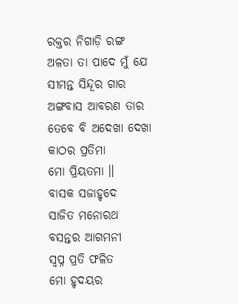ରକ୍ତର ନିଗାଡ଼ି ରଙ୍ଗ
ଅଳତା ତା ପାଦେ ମୁଁ ଯେ
ସୀମନ୍ତ ସିନ୍ଦୂର ଗାର
ଅଙ୍ଗବାସ ଆବରଣ ତାର
ତେବେ ବି ଅଦେଖା ଦେଖା
କାଠର ପ୍ରତିମା
ମୋ ପ୍ରିୟତମା ॥
ବାସକ ସଜାହୃଦେ
ସାଜିତ ମନୋରଥ
ବସନ୍ତର ଆଗମନୀ
ସ୍ବପ୍ନ ପ୍ରତି ଫଳିତ
ମୋ ହୃଦୟର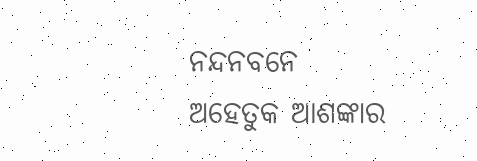ନନ୍ଦନବନେ
ଅହେତୁକ ଆଶଙ୍କାର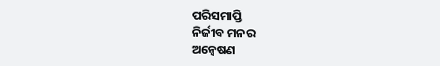ପରିସମାପ୍ତି
ନିର୍ଜୀବ ମନର
ଅନ୍ୱେଷଣ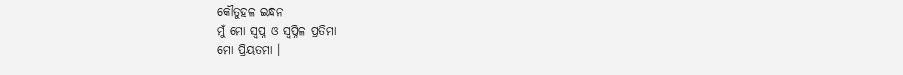କୌତୁହଳ ଇନ୍ଧନ
ମୁଁ ମୋ ସ୍ବପ୍ନ ଓ ସ୍ୱପ୍ନିଳ ପ୍ରତିମା
ମୋ ପ୍ରିୟତମା ।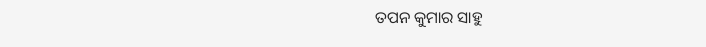ତପନ କୁମାର ସାହୁ